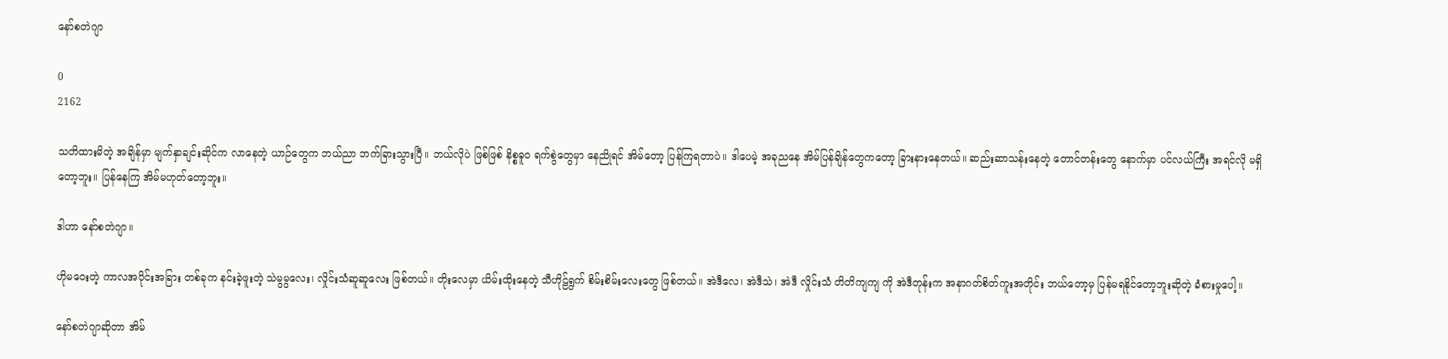နော်စတဲဂျာ

0
2162

သတိထားမိတဲ့ အချိန်မှာ မျက်နှာချင်းဆိုင်က လာနေတဲ့ ယာဉ်တွေက ဘယ်ညာ ဘက်ခြားသွားပြီ။ ဘယ်လိုပဲ ဖြစ်ဖြစ် နိစ္စဓူ၀ ရက်စွဲတွေမှာ နေညိုရင် အိမ်တော့ ပြန်ကြရတာပဲ။ ဒါပေမဲ့ အခုညနေ အိမ်ပြန်ချိန်တွေကတော့ ခြားနားနေတယ်။ ဆည်းဆာသန်းနေတဲ့ တောင်တန်းတွေ နောက်မှာ ပင်လယ်ကြီး အရင်လို မရှိတော့ဘူး။ ပြန်နေကြ အိမ်မဟုတ်တော့ဘူး။

ဒါဟာ နော်စတဲဂျာ။

ဟိုမဝေးတဲ့ ကာလအပိုင်းအခြား တစ်ခုက နင်းခဲ့ဖူးတဲ့ သဲမွမွလေး၊ လှိုင်းသံဆူဆူလေး ဖြစ်တယ်။ တိုးလေမှာ ယိမ်းထိုးနေတဲ့ သီဟိုဠ်ရွက် စိမ်းစိမ်းလေးတွေ ဖြစ်တယ်။ အဲဒီလေ၊ အဲဒီသဲ၊ အဲဒီ လှိုင်းသံ တိတိကျကျ ကို အဲဒီတုန်းက အနာဂတ်စိတ်ကူးအတိုင်း ဘယ်တော့မှ ပြန်မရနိုင်တော့ဘူးဆိုတဲ့ ခံစားမှုပေါ့။

နော်စတဲဂျာဆိုတာ အိမ်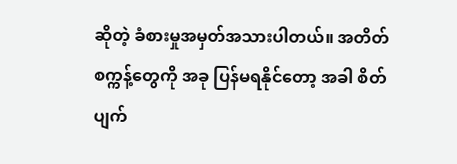ဆိုတဲ့ ခံစားမှုအမှတ်အသားပါတယ်။ အတိတ်စက္ကန့်တွေကို အခု ပြန်မရနိုင်တော့ အခါ စိတ်ပျက်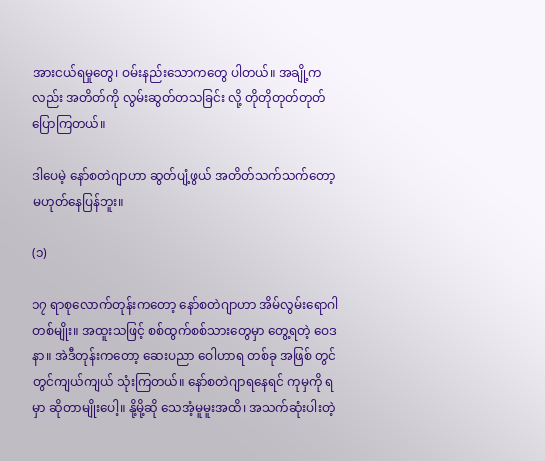အားငယ်ရမှုတွေ၊ ဝမ်းနည်းသောကတွေ ပါတယ်။ အချို့ကလည်း အတိတ်ကို လွမ်းဆွတ်တသခြင်း လို့ တိုတိုတုတ်တုတ်ပြောကြတယ်။

ဒါပေမဲ့ နော်စတဲဂျာဟာ ဆွတ်ပျံ့ဖွယ် အတိတ်သက်သက်တော့ မဟုတ်နေပြန်ဘူး။

(၁)

၁၇ ရာစုလောက်တုန်းကတော့ နော်စတဲဂျာဟာ အိမ်လွမ်းရောဂါ တစ်မျိုး။ အထူးသဖြင့် စစ်ထွက်စစ်သားတွေမှာ တွေ့ရတဲ့ ဝေဒနာ။ အဲဒီတုန်းကတော့ ဆေးပညာ ဝေါဟာရ တစ်ခု အဖြစ် တွင်တွင်ကျယ်ကျယ် သုံးကြတယ်။ နော်စတဲဂျာရနေရင် ကုမှကို ရမှာ ဆိုတာမျိုးပေါ့။ နို့မို့ဆို သေအံ့မူမူးအထိ၊ အသက်ဆုံးပါးတဲ့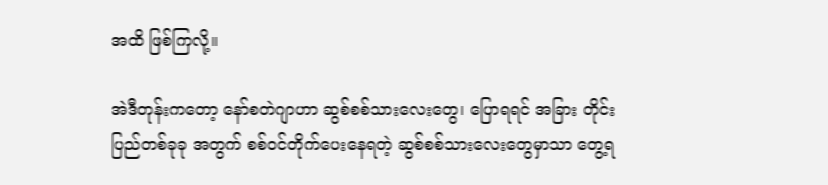အထိ ဖြစ်ကြလို့။

အဲဒီတုန်းကတော့ နော်စတဲဂျာဟာ ဆွစ်စစ်သားလေးတွေ၊ ပြောရရင် အခြား တိုင်းပြည်တစ်ခုခု အတွက် စစ်ဝင်တိုက်ပေးနေရတဲ့ ဆွစ်စစ်သားလေးတွေမှာသာ တွေ့ရ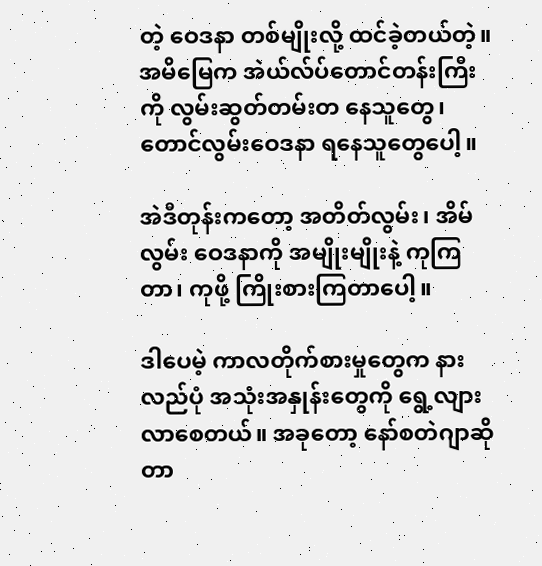တဲ့ ဝေဒနာ တစ်မျိုးလို့ ထင်ခဲ့တယ်တဲ့။ အမိမြေက အဲယ်လ်ပ်တောင်တန်းကြီးကို လွမ်းဆွတ်တမ်းတ နေသူတွေ၊ တောင်လွမ်းဝေဒနာ ရနေသူတွေပေါ့။

အဲဒီတုန်းကတော့ အတိတ်လွမ်း၊ အိမ်လွမ်း ဝေဒနာကို အမျိုးမျိုးနဲ့ ကုကြတာ၊ ကုဖို့ ကြိုးစားကြတာပေါ့။

ဒါပေမဲ့ ကာလတိုက်စားမှုတွေက နားလည်ပုံ အသုံးအနှုန်းတွေကို ရွေ့လျားလာစေတယ်။ အခုတော့ နော်စတဲဂျာဆိုတာ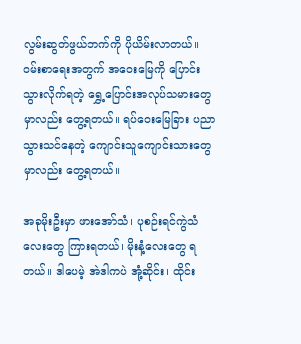လွမ်းဆွတ်ဖွယ်ဘက်ကို ပိုယိမ်းလာတယ်။ ဝမ်းစာရေးအတွက် အဝေးမြေကို ပြောင်းသွားလိုက်ရတဲ့ ရွှေ့ပြောင်းအလုပ်သမားတွေမှာလည်း တွေ့ရတယ်။ ရပ်ဝေးမြေခြား ပညာသွားသင်နေတဲ့ ကျောင်းသူကျောင်းသားတွေမှာလည်း တွေ့ရတယ်။

အခုမိုးဦးမှာ ဖားအော်သံ၊ ပုစဉ်းရင်ကွဲသံလေးတွေ ကြားရတယ်၊ မိုးနံ့လေးတွေ ရတယ်။ ဒါပေမဲ့ အဲဒါကပဲ အုံ့ဆိုင်း၊ ထိုင်း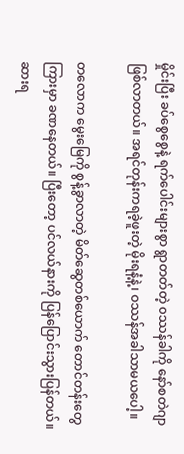မှိုင်းပြီး ခပ်စွေစွေနဲ့ ရက်ပေါင်းများစွာ ရွာတတ်တဲ့ ၀ဿန်ခါကို နော်စတဲဂျာ ဖြစ်လာတယ်။ အရင်တုန်းကရခဲ့ဖူးတဲ့ မိုးရနံ့နဲ့၊ ဝဿန်အခါသာမယပေါ့။

တလောက မွေးမြေကို စွန့်ခွာလာတဲ့ မိတ်ဆွေတစ်ယောက် တောင်တန်းတွေကြားမှာ ခဏနေတယ်။ ပြီးတော့ ပင်လယ်နားကို ပြန်ပြောင်းသွားပြန်တယ်။ ဆားရ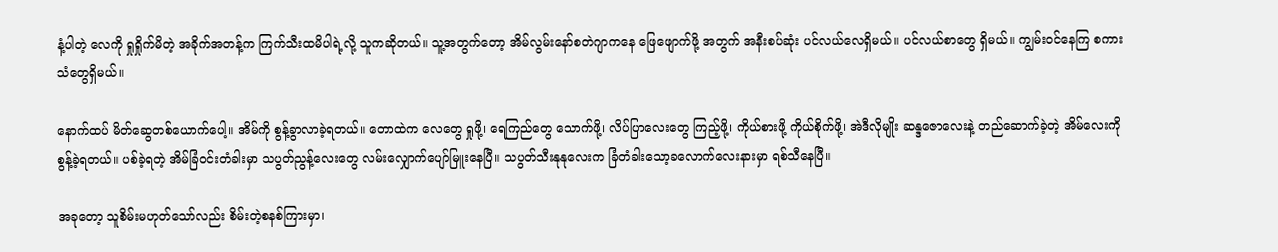နံ့ပါတဲ့ လေကို ရှုရှိုက်မိတဲ့ အခိုက်အတန့်က ကြက်သီးထမိပါရဲ့လို့ သူကဆိုတယ်။ သူ့အတွက်တော့ အိမ်လွမ်းနော်စတဲဂျာကနေ ဖြေဖျောက်ဖို့ အတွက် အနီးစပ်ဆုံး ပင်လယ်လေရှိမယ်။ ပင်လယ်စာတွေ ရှိမယ်။ ကျွမ်းဝင်နေကြ စကားသံတွေရှိမယ်။

နောက်ထပ် မိတ်ဆွေတစ်ယောက်ပေါ့။ အိမ်ကို စွန့်ခွာလာခဲ့ရတယ်။ တောထဲက လေတွေ ရှုဖို့၊ ရေကြည်တွေ သောက်ဖို့၊ လိပ်ပြာလေးတွေ ကြည့်ဖို့၊ ကိုယ်စားဖို့ ကိုယ်စိုက်ဖို့၊ အဲဒီလိုမျိုး ဆန္ဒဇောလေးနဲ့ တည်ဆောက်ခဲ့တဲ့ အိမ်လေးကို စွန့်ခဲ့ရတယ်။ ပစ်ခဲ့ရတဲ့ အိမ်ခြံဝင်းတံခါးမှာ သပွတ်ညွန့်လေးတွေ လမ်းလျှောက်ပျော်မြူးနေပြီ။ သပွတ်သီးနုနုလေးက ခြံတံခါးသော့ခလောက်လေးနားမှာ ရစ်သီနေပြီ။

အခုတော့ သူစိမ်းမဟုတ်သော်လည်း စိမ်းတဲ့စနစ်ကြားမှာ၊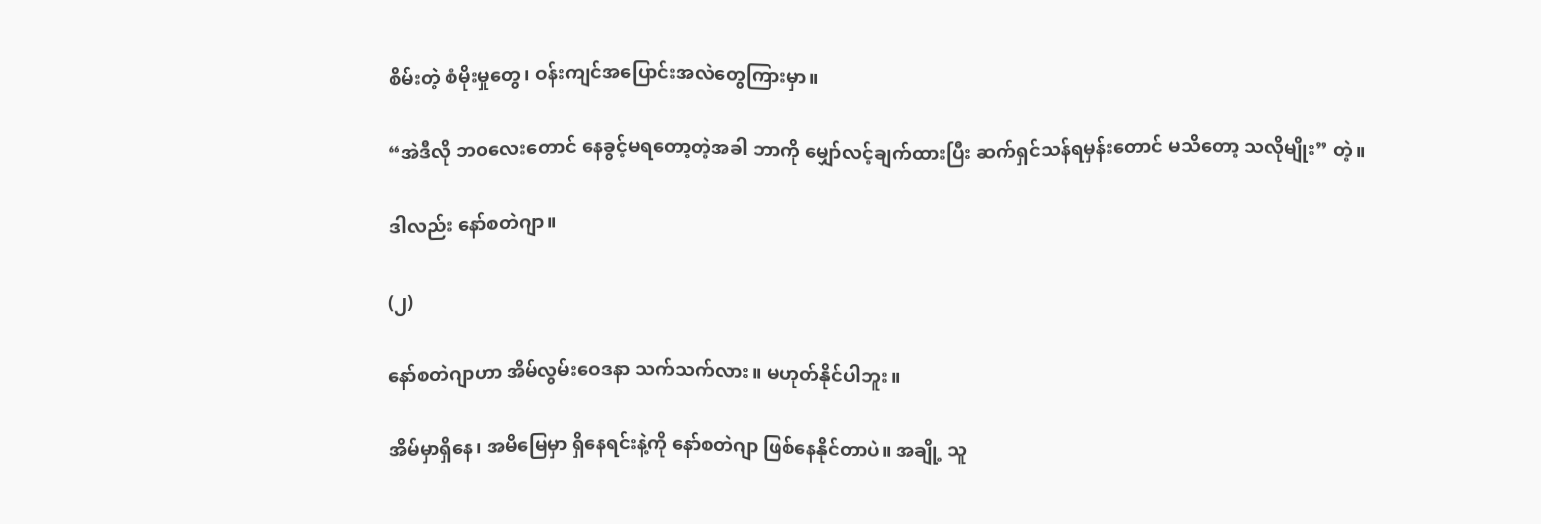စိမ်းတဲ့ စံမိုးမှုတွေ၊ ဝန်းကျင်အပြောင်းအလဲတွေကြားမှာ။

“အဲဒီလို ဘ၀လေးတောင် နေခွင့်မရတော့တဲ့အခါ ဘာကို မျှော်လင့်ချက်ထားပြီး ဆက်ရှင်သန်ရမှန်းတောင် မသိတော့ သလိုမျိုး” တဲ့။

ဒါလည်း နော်စတဲဂျာ။

(၂)

နော်စတဲဂျာဟာ အိမ်လွမ်းဝေဒနာ သက်သက်လား။ မဟုတ်နိုင်ပါဘူး။

အိမ်မှာရှိနေ၊ အမိမြေမှာ ရှိနေရင်းနဲ့ကို နော်စတဲဂျာ ဖြစ်နေနိုင်တာပဲ။ အချို့ သူ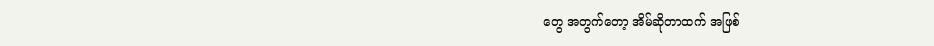တွေ အတွက်တော့ အိမ်ဆိုတာထက် အဖြစ်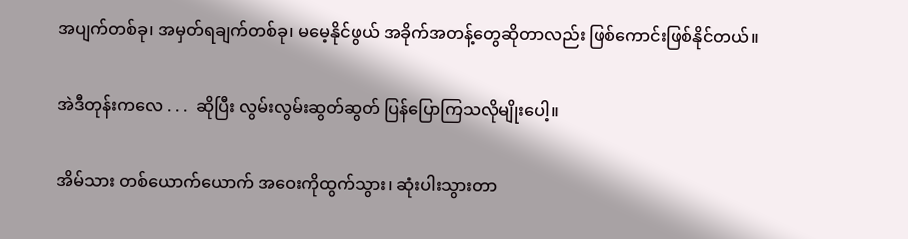အပျက်တစ်ခု၊ အမှတ်ရချက်တစ်ခု၊ မမေ့နိုင်ဖွယ် အခိုက်အတန့်တွေဆိုတာလည်း ဖြစ်ကောင်းဖြစ်နိုင်တယ်။

အဲဒီတုန်းကလေ . . .  ဆိုပြီး လွမ်းလွမ်းဆွတ်ဆွတ် ပြန်ပြောကြသလိုမျိုးပေါ့။

အိမ်သား တစ်ယောက်ယောက် အဝေးကိုထွက်သွား၊ ဆုံးပါးသွားတာ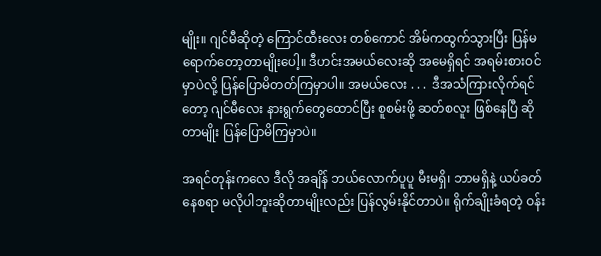မျိုး။ ဂျင်မီဆိုတဲ့ ကြောင်ထီးလေး တစ်ကောင် အိမ်ကထွက်သွားပြီး ပြန်မရောက်တော့တာမျိုးပေါ့။ ဒီဟင်းအမယ်လေးဆို အမေရှိရင် အရမ်းစားဝင်မှာပဲလို့ ပြန်ပြောမိတတ်ကြမှာပါ။ အမယ်လေး . . .  ဒီအသံကြားလိုက်ရင်တော့ ဂျင်မီလေး နားရွက်တွေထောင်ပြီး စူစမ်းဖို့ ဆတ်စလူး ဖြစ်နေပြီ ဆိုတာမျိုး ပြန်ပြောမိကြမှာပဲ။

အရင်တုန်းကလေ ဒီလို အချိန် ဘယ်လောက်ပူပူ မီးမရှိ၊ ဘာမရှိနဲ့ ယပ်ခတ်နေစရာ မလိုပါဘူးဆိုတာမျိုးလည်း ပြန်လွမ်းနိုင်တာပဲ။ ရိုက်ချိုးခံရတဲ့ ဝန်း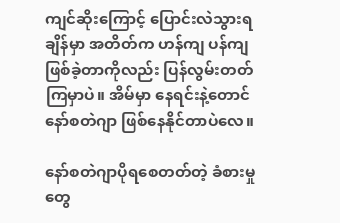ကျင်ဆိုးကြောင့် ပြောင်းလဲသွားရချိန်မှာ အတိတ်က ဟန်ကျ ပန်ကျဖြစ်ခဲ့တာကိုလည်း ပြန်လွမ်းတတ်ကြမှာပဲ။ အိမ်မှာ နေရင်းနဲ့တောင် နော်စတဲဂျာ ဖြစ်နေနိုင်တာပဲလေ။

နော်စတဲဂျာပိုရစေတတ်တဲ့ ခံစားမှုတွေ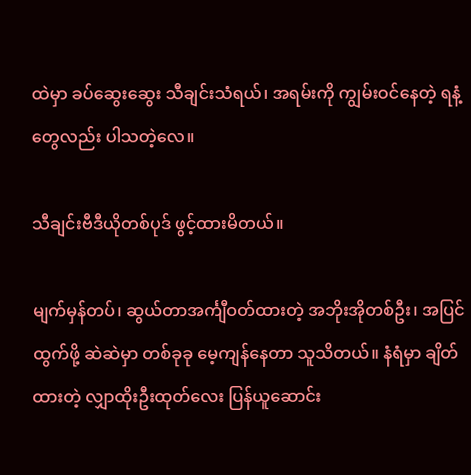ထဲမှာ ခပ်ဆွေးဆွေး သီချင်းသံရယ်၊ အရမ်းကို ကျွမ်းဝင်နေတဲ့ ရနံ့တွေလည်း ပါသတဲ့လေ။

သီချင်းဗီဒီယိုတစ်ပုဒ် ဖွင့်ထားမိတယ်။

မျက်မှန်တပ်၊ ဆွယ်တာအင်္ကျီဝတ်ထားတဲ့ အဘိုးအိုတစ်ဦး၊ အပြင်ထွက်ဖို့ ဆဲဆဲမှာ တစ်ခုခု မေ့ကျန်နေတာ သူသိတယ်။ နံရံမှာ ချိတ်ထားတဲ့ လျှာထိုးဦးထုတ်လေး ပြန်ယူဆောင်း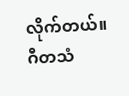လိုက်တယ်။ ဂီတသံ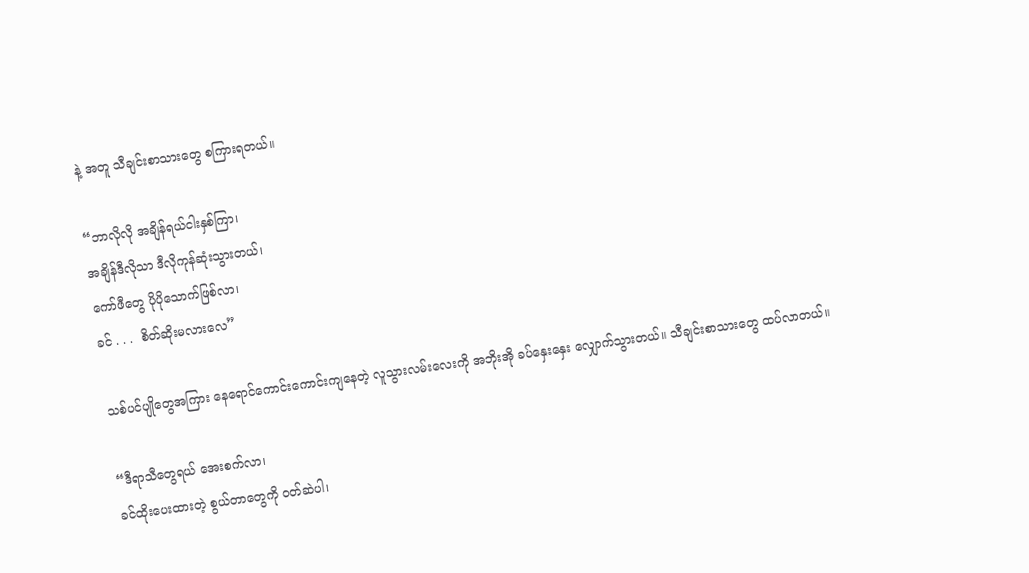နဲ့ အတူ သီချင်းစာသားတွေ စကြားရတယ်။

“ဘာလိုလို အချိန်ရယ်ငါးနှစ်ကြာ၊
အချိန်ဒီလိုသာ ဒီလိုကုန်ဆုံးသွားတယ်၊
ကော်ဖီတွေ ပိုပိုသောက်ဖြစ်လာ၊
ခင် . . .  စိတ်ဆိုးမလားလေ”

သစ်ပင်ပျိုတွေအကြား နေရောင်ကောင်းကောင်းကျနေတဲ့ လူသွားလမ်းလေးကို အဘိုးအို ခပ်နှေးနှေး လျှောက်သွားတယ်။ သီချင်းစာသားတွေ ထပ်လာတယ်။

“ဒီရာသီတွေရယ် အေးစက်လာ၊
ခင်ထိုးပေးထားတဲ့ စွယ်တာတွေကို ဝတ်ဆဲပါ၊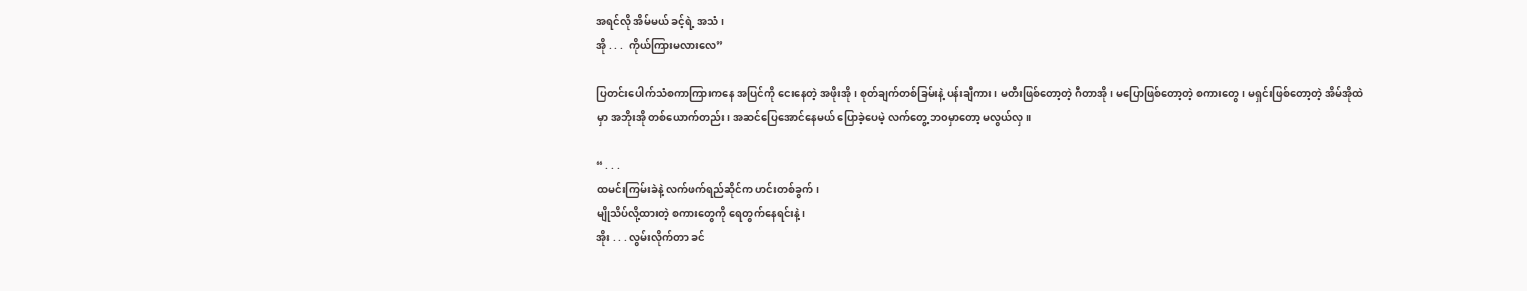အရင်လို အိမ်မယ် ခင့်ရဲ့ အသံ၊
အို . . .  ကိုယ်ကြားမလားလေ”

ပြတင်းပေါက်သံစကာကြားကနေ အပြင်ကို ငေးနေတဲ့ အဖိုးအို၊ စုတ်ချက်တစ်ခြမ်းနဲ့ ပန်းချီကား၊ မတီးဖြစ်တော့တဲ့ ဂီတာအို၊ မပြောဖြစ်တော့တဲ့ စကားတွေ၊ မရှင်းဖြစ်တော့တဲ့ အိမ်အိုထဲမှာ အဘိုးအို တစ်ယောက်တည်း၊ အဆင်ပြေအောင်နေမယ် ပြောခဲ့ပေမဲ့ လက်တွေ့ ဘ၀မှာတော့ မလွယ်လှ။

“ . . .
ထမင်းကြမ်းခဲနဲ့ လက်ဖက်ရည်ဆိုင်က ဟင်းတစ်ခွက်၊
မျိုသိပ်လို့ထားတဲ့ စကားတွေကို ရေတွက်နေရင်းနဲ့၊
အိုး . . . လွမ်းလိုက်တာ ခင်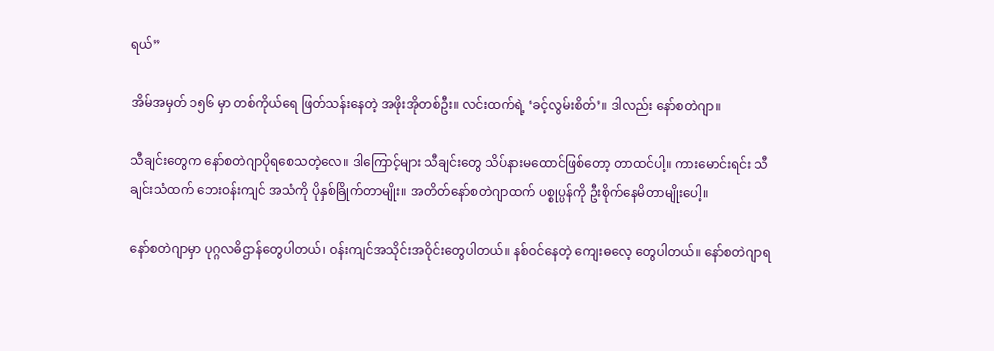ရယ်”

အိမ်အမှတ် ၁၅၆ မှာ တစ်ကိုယ်ရေ ဖြတ်သန်းနေတဲ့ အဖိုးအိုတစ်ဦး။ လင်းထက်ရဲ့ ‘ခင့်လွမ်းစိတ်’။ ဒါလည်း နော်စတဲဂျာ။

သီချင်းတွေက နော်စတဲဂျာပိုရစေသတဲ့လေ။ ဒါကြောင့်များ သီချင်းတွေ သိပ်နားမထောင်ဖြစ်တော့ တာထင်ပါ့။ ကားမောင်းရင်း သီချင်းသံထက် ဘေးဝန်းကျင် အသံကို ပိုနှစ်ခြိုက်တာမျိုး။ အတိတ်နော်စတဲဂျာထက် ပစ္စုပ္ပန်ကို ဦးစိုက်နေမိတာမျိုးပေါ့။

နော်စတဲဂျာမှာ ပုဂ္ဂလဓိဌာန်တွေပါတယ်၊ ဝန်းကျင်အသိုင်းအဝိုင်းတွေပါတယ်။ နစ်ဝင်နေတဲ့ ကျေးဓလေ့ တွေပါတယ်။ နော်စတဲဂျာရ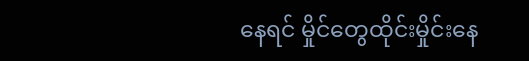နေရင် မှိုင်တွေထိုင်းမှိုင်းနေ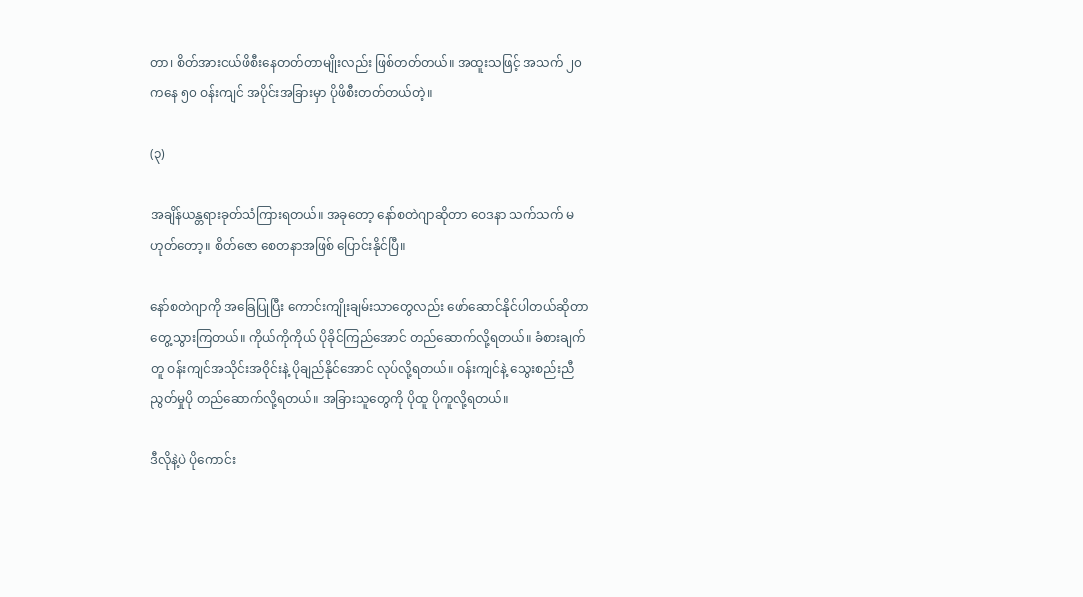တာ၊ စိတ်အားငယ်ဖိစီးနေတတ်တာမျိုးလည်း ဖြစ်တတ်တယ်။ အထူးသဖြင့် အသက် ၂၀ ကနေ ၅၀ ဝန်းကျင် အပိုင်းအခြားမှာ ပိုဖိစီးတတ်တယ်တဲ့။

(၃)

အချိန်ယန္တရားခုတ်သံကြားရတယ်။ အခုတော့ နော်စတဲဂျာဆိုတာ ဝေဒနာ သက်သက် မဟုတ်တော့။ စိတ်ဇော စေတနာအဖြစ် ပြောင်းနိုင်ပြီ။

နော်စတဲဂျာကို အခြေပြုပြီး ကောင်းကျိုးချမ်းသာတွေလည်း ဖော်ဆောင်နိုင်ပါတယ်ဆိုတာ တွေ့သွားကြတယ်။ ကိုယ်ကိုကိုယ် ပိုခိုင်ကြည်အောင် တည်ဆောက်လို့ရတယ်။ ခံစားချက်တူ ဝန်းကျင်အသိုင်းအဝိုင်းနဲ့ ပိုချည်နိုင်အောင် လုပ်လို့ရတယ်။ ဝန်းကျင်နဲ့ သွေးစည်းညီညွတ်မှုပို တည်ဆောက်လို့ရတယ်။ အခြားသူတွေကို ပိုထူ ပိုကူလို့ရတယ်။

ဒီလိုနဲ့ပဲ ပိုကောင်း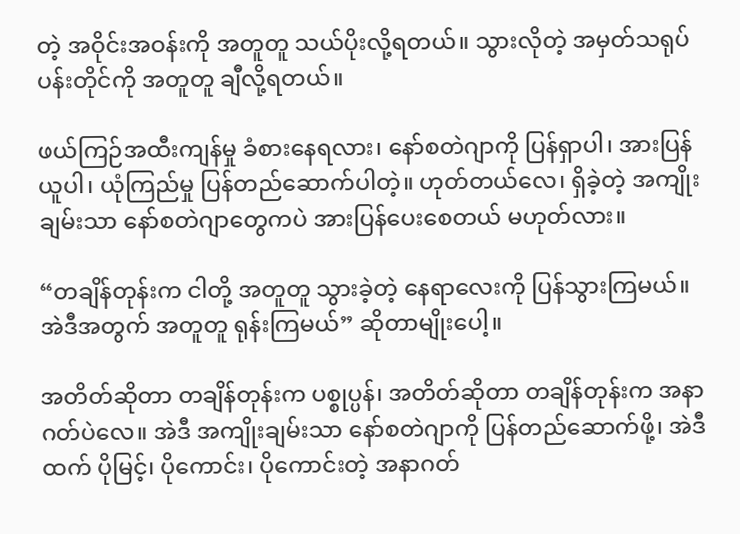တဲ့ အဝိုင်းအဝန်းကို အတူတူ သယ်ပိုးလို့ရတယ်။ သွားလိုတဲ့ အမှတ်သရုပ်ပန်းတိုင်ကို အတူတူ ချီလို့ရတယ်။

ဖယ်ကြဉ်အထီးကျန်မှု ခံစားနေရလား၊ နော်စတဲဂျာကို ပြန်ရှာပါ၊ အားပြန်ယူပါ၊ ယုံကြည်မှု ပြန်တည်ဆောက်ပါတဲ့။ ဟုတ်တယ်လေ၊ ရှိခဲ့တဲ့ အကျိုးချမ်းသာ နော်စတဲဂျာတွေကပဲ အားပြန်ပေးစေတယ် မဟုတ်လား။

“တချိန်တုန်းက ငါတို့ အတူတူ သွားခဲ့တဲ့ နေရာလေးကို ပြန်သွားကြမယ်။ အဲဒီအတွက် အတူတူ ရုန်းကြမယ်” ဆိုတာမျိုးပေါ့။

အတိတ်ဆိုတာ တချိန်တုန်းက ပစ္စုပ္ပန်၊ အတိတ်ဆိုတာ တချိန်တုန်းက အနာဂတ်ပဲလေ။ အဲဒီ အကျိုးချမ်းသာ နော်စတဲဂျာကို ပြန်တည်ဆောက်ဖို့၊ အဲဒီထက် ပိုမြင့်၊ ပိုကောင်း၊ ပိုကောင်းတဲ့ အနာဂတ်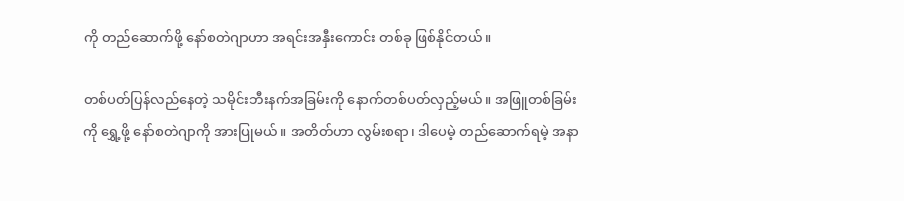ကို တည်ဆောက်ဖို့ နော်စတဲဂျာဟာ အရင်းအနှီးကောင်း တစ်ခု ဖြစ်နိုင်တယ်။

တစ်ပတ်ပြန်လည်နေတဲ့ သမိုင်းဘီးနက်အခြမ်းကို နောက်တစ်ပတ်လှည့်မယ်။ အဖြူတစ်ခြမ်းကို ရွှေ့ဖို့ နော်စတဲဂျာကို အားပြုမယ်။ အတိတ်ဟာ လွမ်းစရာ၊ ဒါပေမဲ့ တည်ဆောက်ရမဲ့ အနာ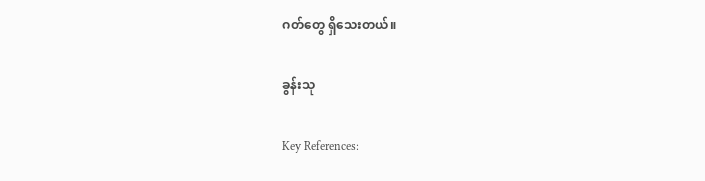ဂတ်တွေ ရှိသေးတယ်။

ခွန်းသု

Key References: